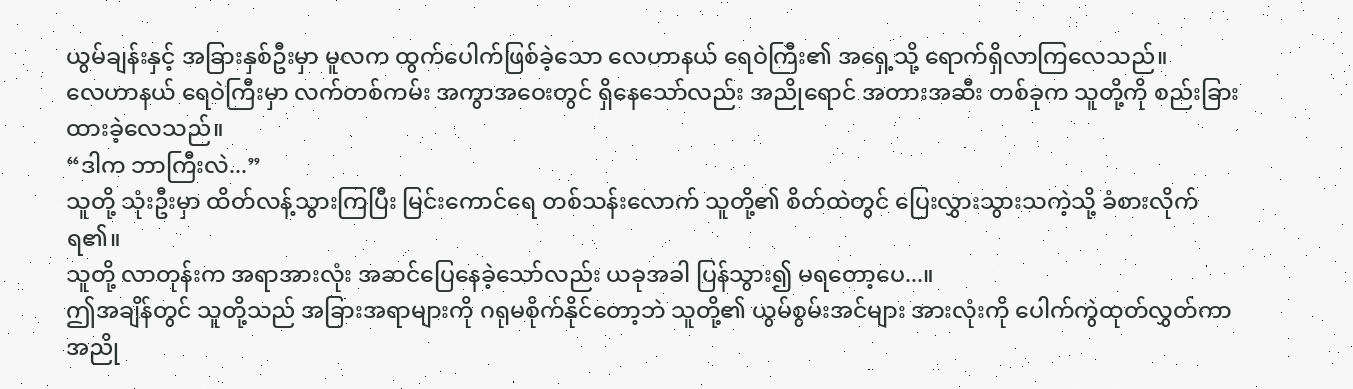ယွမ်ချန်းနှင့် အခြားနှစ်ဦးမှာ မူလက ထွက်ပေါက်ဖြစ်ခဲ့သော လေဟာနယ် ရေဝဲကြီး၏ အရှေ့သို့ ရောက်ရှိလာကြလေသည်။
လေဟာနယ် ရေဝဲကြီးမှာ လက်တစ်ကမ်း အကွာအဝေးတွင် ရှိနေသော်လည်း အညိုရောင် အတားအဆီး တစ်ခုက သူတို့ကို စည်းခြားထားခဲ့လေသည်။
“ဒါက ဘာကြီးလဲ...”
သူတို့ သုံးဦးမှာ ထိတ်လန့်သွားကြပြီး မြင်းကောင်ရေ တစ်သန်းလောက် သူတို့၏ စိတ်ထဲတွင် ပြေးလွှားသွားသကဲ့သို့ ခံစားလိုက်ရ၏။
သူတို့ လာတုန်းက အရာအားလုံး အဆင်ပြေနေခဲ့သော်လည်း ယခုအခါ ပြန်သွား၍ မရတော့ပေ...။
ဤအချိန်တွင် သူတို့သည် အခြားအရာများကို ဂရုမစိုက်နိုင်တော့ဘဲ သူတို့၏ ယွမ်စွမ်းအင်များ အားလုံးကို ပေါက်ကွဲထုတ်လွှတ်ကာ အညို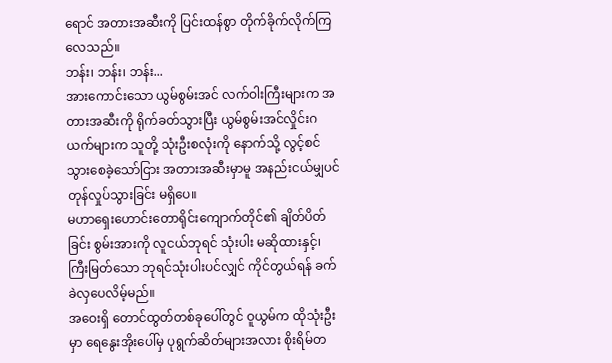ရောင် အတားအဆီးကို ပြင်းထန်စွာ တိုက်ခိုက်လိုက်ကြလေသည်။
ဘန်း၊ ဘန်း၊ ဘန်း...
အားကောင်းသော ယွမ်စွမ်းအင် လက်ဝါးကြီးများက အတားအဆီးကို ရိုက်ခတ်သွားပြီး ယွမ်စွမ်းအင်လှိုင်းဂယက်များက သူတို့ သုံးဦးစလုံးကို နောက်သို့ လွင့်စင်သွားစေခဲ့သော်ငြား အတားအဆီးမှာမူ အနည်းငယ်မျှပင် တုန်လှုပ်သွားခြင်း မရှိပေ။
မဟာရှေးဟောင်းတောရိုင်းကျောက်တိုင်၏ ချိတ်ပိတ်ခြင်း စွမ်းအားကို လူငယ်ဘုရင် သုံးပါး မဆိုထားနှင့်၊ ကြီးမြတ်သော ဘုရင်သုံးပါးပင်လျှင် ကိုင်တွယ်ရန် ခက်ခဲလှပေလိမ့်မည်။
အဝေးရှိ တောင်ထွတ်တစ်ခုပေါ်တွင် ဝူယွမ်က ထိုသုံးဦးမှာ ရေနွေးအိုးပေါ်မှ ပုရွက်ဆိတ်များအလား စိုးရိမ်တ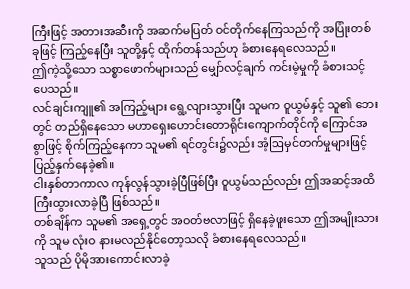ကြီးဖြင့် အတားအဆီးကို အဆက်မပြတ် ဝင်တိုက်နေကြသည်ကို အပြုံးတစ်ခုဖြင့် ကြည့်နေပြီး သူတို့နှင့် ထိုက်တန်သည်ဟု ခံစားနေရလေသည်။
ဤကဲ့သို့သော သစ္စာဖောက်များသည် မျှော်လင့်ချက် ကင်းမဲ့မှုကို ခံစားသင့်ပေသည်။
လင်ချင်းကျူ၏ အကြည့်များ ရွေ့လျားသွားပြီး သူမက ဝူယွမ်နှင့် သူ၏ ဘေးတွင် တည်ရှိနေသော မဟာရှေးဟောင်းတောရိုင်းကျောက်တိုင်ကို ကြောင်အစွာဖြင့် စိုက်ကြည့်နေကာ သူမ၏ ရင်တွင်း၌လည်း အံ့ဩမှင်တက်မှုများဖြင့် ပြည့်နှက်နေခဲ့၏။
ငါးနှစ်တာကာလ ကုန်လွန်သွားခဲ့ပြီဖြစ်ပြီး ဝူယွမ်သည်လည်း ဤအဆင့်အထိ ကြီးထွားလာခဲ့ပြီ ဖြစ်သည်။
တစ်ချိန်က သူမ၏ အရှေ့တွင် အဝတ်ဗလာဖြင့် ရှိနေခဲ့ဖူးသော ဤအမျိုးသားကို သူမ လုံးဝ နားမလည်နိုင်တော့သလို ခံစားနေရလေသည်။
သူသည် ပိုမိုအားကောင်းလာခဲ့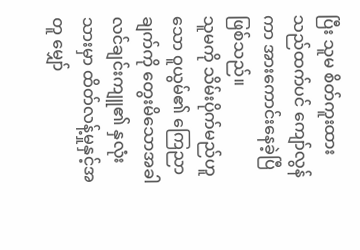ပြီး သူမ စိတ်ကူးထားသည်ထက်ပင် ကျော်လွန်ကာ အားကောင်းနေခဲ့ပြီ ဖြစ်သည်။
သူမကို သိမ်းပိုက်မည်ဟူသော ဝူယွမ်၏ ကြေညာချက်ကို တွေးမိသောအခါ လင်ချင်းကျူ၏ နှလုံးသားမှာ ထိတ်လန့်မှုနှင့်အတူ မျှော်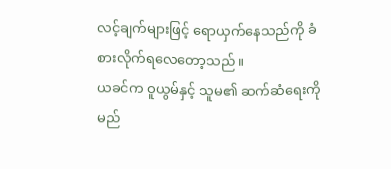လင့်ချက်များဖြင့် ရောယှက်နေသည်ကို ခံစားလိုက်ရလေတော့သည်။
ယခင်က ဝူယွမ်နှင့် သူမ၏ ဆက်ဆံရေးကို မည်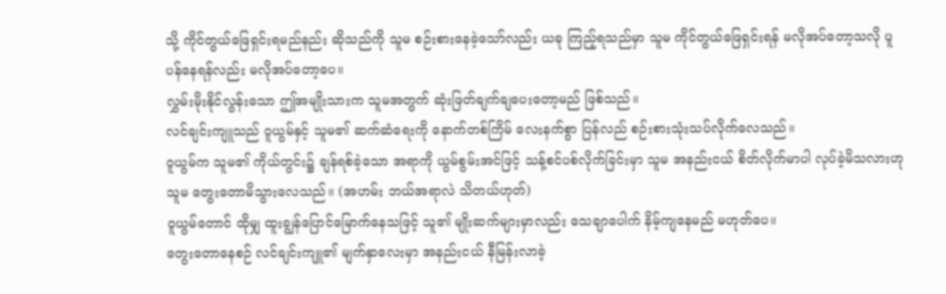သို့ ကိုင်တွယ်ဖြေရှင်းရမည်နည်း ဆိုသည်ကို သူမ စဉ်းစားနေခဲ့သော်လည်း ယခု ကြည့်ရသည်မှာ သူမ ကိုင်တွယ်ဖြေရှင်းရန် မလိုအပ်တော့သလို ပူပန်နေရန်လည်း မလိုအပ်တော့ပေ။
လွှမ်းမိုးနိုင်လွန်းသော ဤအမျိုးသားက သူမအတွက် ဆုံးဖြတ်ချက်ချပေးတော့မည် ဖြစ်သည်။
လင်ချင်းကျူသည် ဝူယွမ်နှင့် သူမ၏ ဆက်ဆံရေးကို နောက်တစ်ကြိမ် လေးနက်စွာ ပြန်လည် စဉ်းစားသုံးသပ်လိုက်လေသည်။
ဝူယွမ်က သူမ၏ ကိုယ်တွင်း၌ ချန်ရစ်ခဲ့သော အရာကို ယွမ်စွမ်းအင်ဖြင့် သန့်စင်ပစ်လိုက်ခြင်းမှာ သူမ အနည်းငယ် စိတ်လိုက်မာပါ လုပ်ခဲ့မိသလားဟု သူမ တွေးတောမိသွားလေသည်။ (အဟမ်း ဘယ်အရာလဲ သိတယ်ဟုတ်)
ဝူယွမ်တောင် ထိုမျှ ထူးချွန်ပြောင်မြောက်နေသဖြင့် သူ၏ မျိုးဆက်များမှာလည်း သေချာပေါက် နိမ့်ကျနေမည် မဟုတ်ပေ။
တွေးတောနေစဉ် လင်ချင်းကျူ၏ မျက်နှာလေးမှာ အနည်းငယ် နီမြန်းလာခဲ့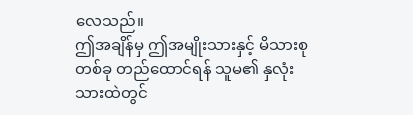လေသည်။
ဤအချိန်မှ ဤအမျိုးသားနှင့် မိသားစုတစ်ခု တည်ထောင်ရန် သူမ၏ နှလုံးသားထဲတွင်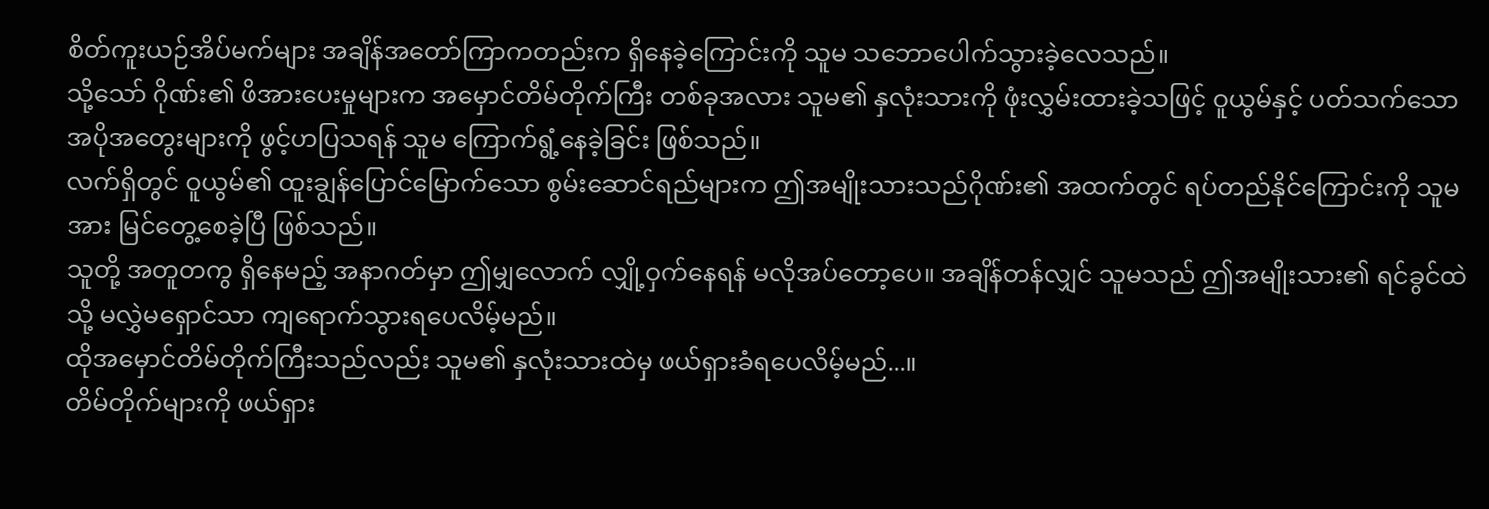စိတ်ကူးယဉ်အိပ်မက်များ အချိန်အတော်ကြာကတည်းက ရှိနေခဲ့ကြောင်းကို သူမ သဘောပေါက်သွားခဲ့လေသည်။
သို့သော် ဂိုဏ်း၏ ဖိအားပေးမှုများက အမှောင်တိမ်တိုက်ကြီး တစ်ခုအလား သူမ၏ နှလုံးသားကို ဖုံးလွှမ်းထားခဲ့သဖြင့် ဝူယွမ်နှင့် ပတ်သက်သော အပိုအတွေးများကို ဖွင့်ဟပြသရန် သူမ ကြောက်ရွံ့နေခဲ့ခြင်း ဖြစ်သည်။
လက်ရှိတွင် ဝူယွမ်၏ ထူးချွန်ပြောင်မြောက်သော စွမ်းဆောင်ရည်များက ဤအမျိုးသားသည်ဂိုဏ်း၏ အထက်တွင် ရပ်တည်နိုင်ကြောင်းကို သူမအား မြင်တွေ့စေခဲ့ပြီ ဖြစ်သည်။
သူတို့ အတူတကွ ရှိနေမည့် အနာဂတ်မှာ ဤမျှလောက် လျှို့ဝှက်နေရန် မလိုအပ်တော့ပေ။ အချိန်တန်လျှင် သူမသည် ဤအမျိုးသား၏ ရင်ခွင်ထဲသို့ မလွှဲမရှောင်သာ ကျရောက်သွားရပေလိမ့်မည်။
ထိုအမှောင်တိမ်တိုက်ကြီးသည်လည်း သူမ၏ နှလုံးသားထဲမှ ဖယ်ရှားခံရပေလိမ့်မည်...။
တိမ်တိုက်များကို ဖယ်ရှား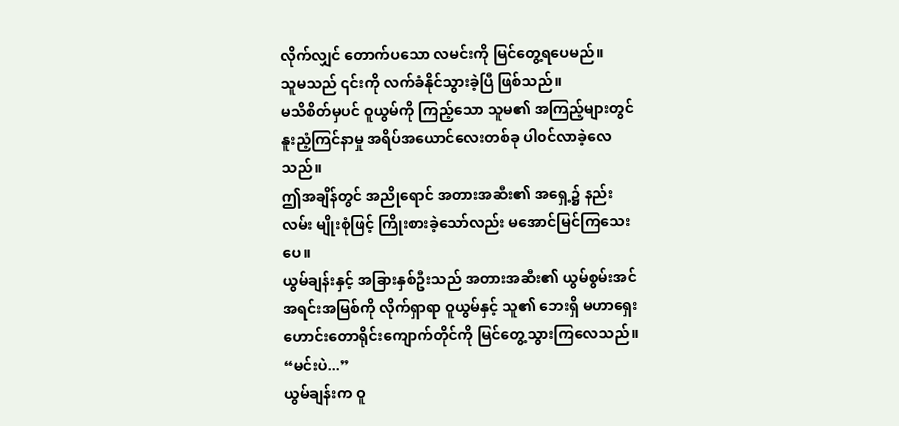လိုက်လျှင် တောက်ပသော လမင်းကို မြင်တွေ့ရပေမည်။
သူမသည် ၎င်းကို လက်ခံနိုင်သွားခဲ့ပြီ ဖြစ်သည်။
မသိစိတ်မှပင် ဝူယွမ်ကို ကြည့်သော သူမ၏ အကြည့်များတွင် နူးညံ့ကြင်နာမှု အရိပ်အယောင်လေးတစ်ခု ပါ၀င်လာခဲ့လေသည်။
ဤအချိန်တွင် အညိုရောင် အတားအဆီး၏ အရှေ့၌ နည်းလမ်း မျိုးစုံဖြင့် ကြိုးစားခဲ့သော်လည်း မအောင်မြင်ကြသေးပေ။
ယွမ်ချန်းနှင့် အခြားနှစ်ဦးသည် အတားအဆီး၏ ယွမ်စွမ်းအင် အရင်းအမြစ်ကို လိုက်ရှာရာ ဝူယွမ်နှင့် သူ၏ ဘေးရှိ မဟာရှေးဟောင်းတောရိုင်းကျောက်တိုင်ကို မြင်တွေ့သွားကြလေသည်။
“မင်းပဲ...”
ယွမ်ချန်းက ဝူ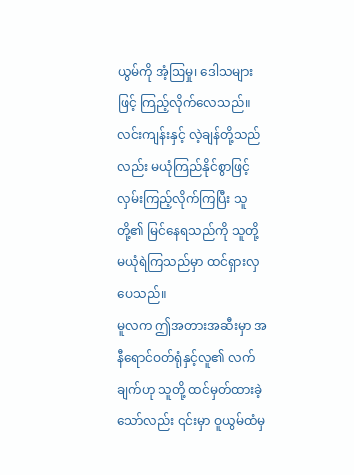ယွမ်ကို အံ့ဩမှု၊ ဒေါသများဖြင့် ကြည့်လိုက်လေသည်။
လင်းကျန်းနှင့် လဲ့ချန်တို့သည်လည်း မယုံကြည်နိုင်စွာဖြင့် လှမ်းကြည့်လိုက်ကြပြီး သူတို့၏ မြင်နေရသည်ကို သူတို့ မယုံရဲကြသည်မှာ ထင်ရှားလှပေသည်။
မူလက ဤအတားအဆီးမှာ အနီရောင်ဝတ်ရုံနှင့်လူ၏ လက်ချက်ဟု သူတို့ ထင်မှတ်ထားခဲ့သော်လည်း ၎င်းမှာ ဝူယွမ်ထံမှ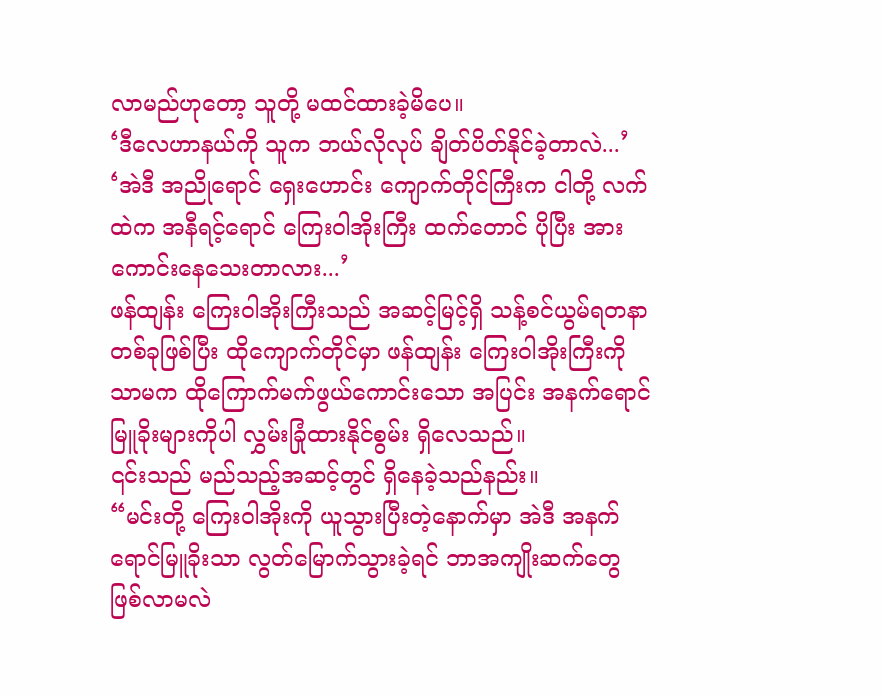လာမည်ဟုတော့ သူတို့ မထင်ထားခဲ့မိပေ။
‘ဒီလေဟာနယ်ကို သူက ဘယ်လိုလုပ် ချိတ်ပိတ်နိုင်ခဲ့တာလဲ...’
‘အဲဒီ အညိုရောင် ရှေးဟောင်း ကျောက်တိုင်ကြီးက ငါတို့ လက်ထဲက အနီရင့်ရောင် ကြေးဝါအိုးကြီး ထက်တောင် ပိုပြီး အားကောင်းနေသေးတာလား...’
ဖန်ထျန်း ကြေးဝါအိုးကြီးသည် အဆင့်မြင့်ရှိ သန့်စင်ယွမ်ရတနာ တစ်ခုဖြစ်ပြီး ထိုကျောက်တိုင်မှာ ဖန်ထျန်း ကြေးဝါအိုးကြီးကိုသာမက ထိုကြောက်မက်ဖွယ်ကောင်းသော အပြင်း အနက်ရောင် မြူခိုးများကိုပါ လွှမ်းခြုံထားနိုင်စွမ်း ရှိလေသည်။
၎င်းသည် မည်သည့်အဆင့်တွင် ရှိနေခဲ့သည်နည်း။
“မင်းတို့ ကြေးဝါအိုးကို ယူသွားပြီးတဲ့နောက်မှာ အဲဒီ အနက်ရောင်မြူခိုးသာ လွတ်မြောက်သွားခဲ့ရင် ဘာအကျိုးဆက်တွေ ဖြစ်လာမလဲ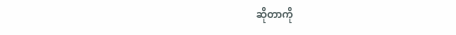ဆိုတာကို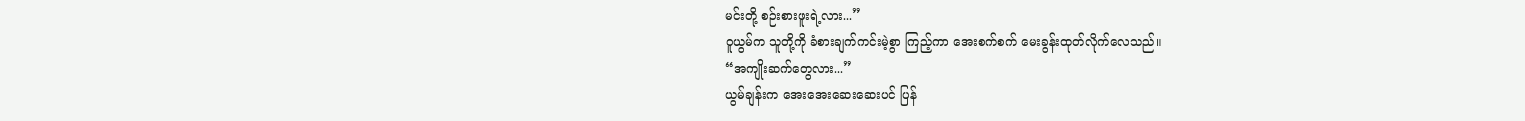မင်းတို့ စဉ်းစားဖူးရဲ့လား...”
ဝူယွမ်က သူတို့ကို ခံစားချက်ကင်းမဲ့စွာ ကြည့်ကာ အေးစက်စက် မေးခွန်းထုတ်လိုက်လေသည်။
“အကျိုးဆက်တွေလား...”
ယွမ်ချန်းက အေးအေးဆေးဆေးပင် ပြန်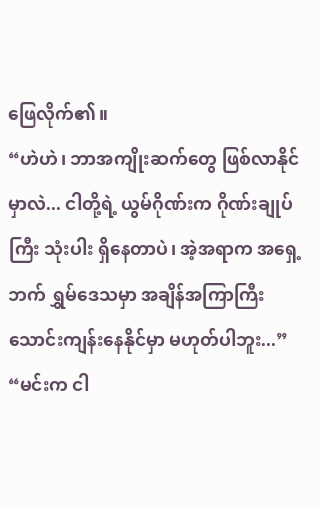ဖြေလိုက်၏။
“ဟဲဟဲ၊ ဘာအကျိုးဆက်တွေ ဖြစ်လာနိုင်မှာလဲ... ငါတို့ရဲ့ ယွမ်ဂိုဏ်းက ဂိုဏ်းချုပ်ကြီး သုံးပါး ရှိနေတာပဲ၊ အဲ့အရာက အရှေ့ဘက် ရွှမ်ဒေသမှာ အချိန်အကြာကြီး သောင်းကျန်းနေနိုင်မှာ မဟုတ်ပါဘူး...”
“မင်းက ငါ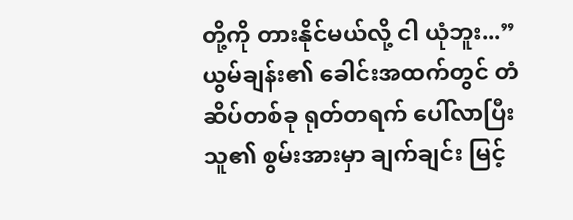တို့ကို တားနိုင်မယ်လို့ ငါ ယုံဘူး...”
ယွမ်ချန်း၏ ခေါင်းအထက်တွင် တံဆိပ်တစ်ခု ရုတ်တရက် ပေါ်လာပြီး သူ၏ စွမ်းအားမှာ ချက်ချင်း မြင့်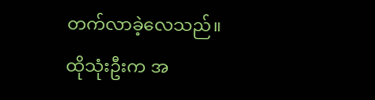တက်လာခဲ့လေသည်။
ထိုသုံးဦးက အ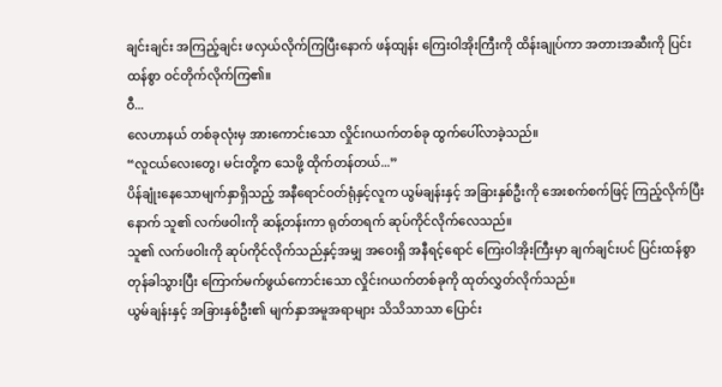ချင်းချင်း အကြည့်ချင်း ဖလှယ်လိုက်ကြပြီးနောက် ဖန်ထျန်း ကြေးဝါအိုးကြီးကို ထိန်းချုပ်ကာ အတားအဆီးကို ပြင်းထန်စွာ ဝင်တိုက်လိုက်ကြ၏။
ဝီ...
လေဟာနယ် တစ်ခုလုံးမှ အားကောင်းသော လှိုင်းဂယက်တစ်ခု ထွက်ပေါ်လာခဲ့သည်။
“လူငယ်လေးတွေ၊ မင်းတို့က သေဖို့ ထိုက်တန်တယ်...”
ပိန်ချုံးနေသောမျက်နှာရှိသည့် အနီရောင်ဝတ်ရုံနှင့်လူက ယွမ်ချန်းနှင့် အခြားနှစ်ဦးကို အေးစက်စက်ဖြင့် ကြည့်လိုက်ပြီးနောက် သူ၏ လက်ဖဝါးကို ဆန့်တန်းကာ ရုတ်တရက် ဆုပ်ကိုင်လိုက်လေသည်။
သူ၏ လက်ဖဝါးကို ဆုပ်ကိုင်လိုက်သည်နှင့်အမျှ အဝေးရှိ အနီရင့်ရောင် ကြေးဝါအိုးကြီးမှာ ချက်ချင်းပင် ပြင်းထန်စွာ တုန်ခါသွားပြီး ကြောက်မက်ဖွယ်ကောင်းသော လှိုင်းဂယက်တစ်ခုကို ထုတ်လွှတ်လိုက်သည်။
ယွမ်ချန်းနှင့် အခြားနှစ်ဦး၏ မျက်နှာအမူအရာများ သိသိသာသာ ပြောင်း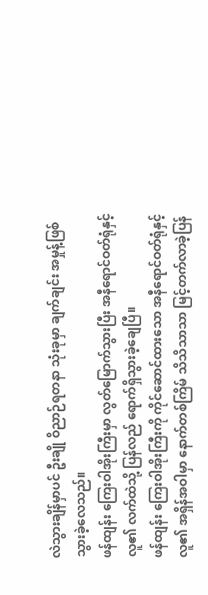လဲသွားချိန်မှာပင် ဦးချို ဝိညာဉ်ရတနာ သုံးခုမှာ ချက်ချင်း အမှုန့်ဖြစ်သွားခဲ့လေသည်။
ဖန်ထျန်း ကြေးဝါအိုးကြီးမှာ လွတ်မြောက်သွားပြီး အနီရောင်ဝတ်ရုံနှင့်လူ၏ လက်ထဲသို့ ပြန်လည် ရောက်ရှိသွားခဲ့ချေပြီ။
ဖန်ထျန်း ကြေးဝါအိုးကြီးကို ကိုင်ဆောင်ထားသော အနီရောင်ဝတ်ရုံနှင့်လူ၏ အရှိန်အဝါမှာ နောက်တစ်ကြိမ် သိသိသာသာ မြင့်တက်လာခဲ့ပြန်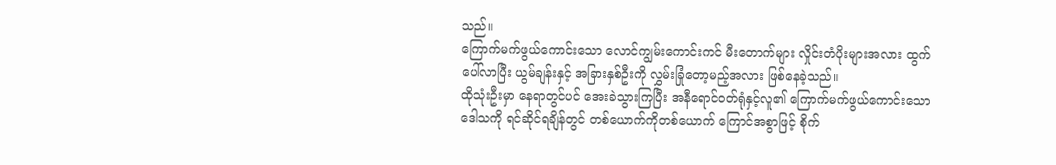သည်။
ကြောက်မက်ဖွယ်ကောင်းသော လောင်ကျွမ်းကောင်းကင် မီးတောက်များ လှိုင်းတံပိုးများအလား ထွက်ပေါ်လာပြီး ယွမ်ချန်းနှင့် အခြားနှစ်ဦးကို လွှမ်းခြုံတော့မည့်အလား ဖြစ်နေခဲ့သည်။
ထိုသုံးဦးမှာ နေရာတွင်ပင် အေးခဲသွားကြပြီး အနီရောင်ဝတ်ရုံနှင့်လူ၏ ကြောက်မက်ဖွယ်ကောင်းသော ဒေါသကို ရင်ဆိုင်ရချိန်တွင် တစ်ယောက်ကိုတစ်ယောက် ကြောင်အစွာဖြင့် စိုက်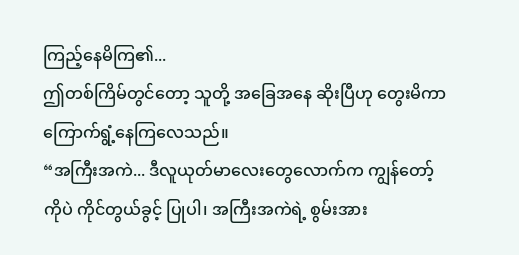ကြည့်နေမိကြ၏...
ဤတစ်ကြိမ်တွင်တော့ သူတို့ အခြေအနေ ဆိုးပြီဟု တွေးမိကာ ကြောက်ရွံ့နေကြလေသည်။
“အကြီးအကဲ... ဒီလူယုတ်မာလေးတွေလောက်က ကျွန်တော့်ကိုပဲ ကိုင်တွယ်ခွင့် ပြုပါ၊ အကြီးအကဲရဲ့ စွမ်းအား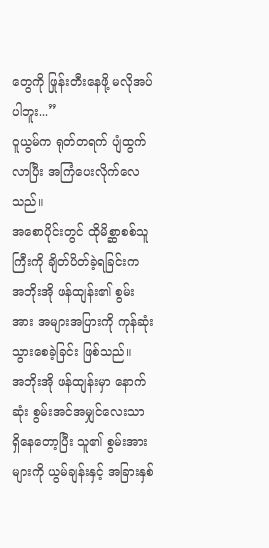တွေကို ဖြုန်းတီးနေဖို့ မလိုအပ်ပါဘူး...”
ဝူယွမ်က ရုတ်တရက် ပျံထွက်လာပြီး အကြံပေးလိုက်လေသည်။
အစောပိုင်းတွင် ထိုမိစ္ဆာစစ်သူကြီးကို ချိတ်ပိတ်ခဲ့ရခြင်းက အဘိုးအို ဖန်ထျန်း၏ စွမ်းအား အများအပြားကို ကုန်ဆုံးသွားစေခဲ့ခြင်း ဖြစ်သည်။
အဘိုးအို ဖန်ထျန်းမှာ နောက်ဆုံး စွမ်းအင်အမျှင်လေးသာ ရှိနေတော့ပြီး သူ၏ စွမ်းအားများကို ယွမ်ချန်းနှင့် အခြားနှစ်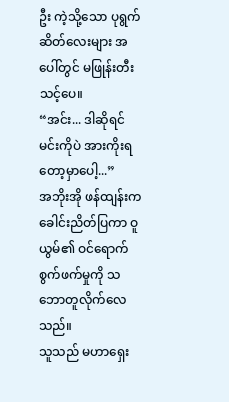ဦး ကဲ့သို့သော ပုရွက်ဆိတ်လေးများ အပေါ်တွင် မဖြုန်းတီးသင့်ပေ။
“အင်း... ဒါဆိုရင် မင်းကိုပဲ အားကိုးရတော့မှာပေါ့...”
အဘိုးအို ဖန်ထျန်းက ခေါင်းညိတ်ပြကာ ဝူယွမ်၏ ဝင်ရောက် စွက်ဖက်မှုကို သဘောတူလိုက်လေသည်။
သူသည် မဟာရှေး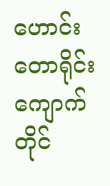ဟောင်းတောရိုင်းကျောက်တိုင်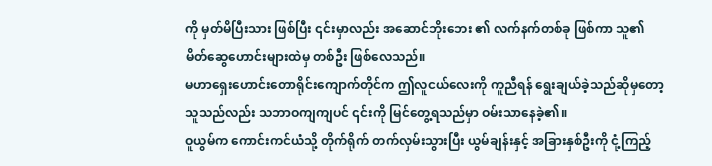ကို မှတ်မိပြီးသား ဖြစ်ပြီး ၎င်းမှာလည်း အဆောင်ဘိုးဘေး ၏ လက်နက်တစ်ခု ဖြစ်ကာ သူ၏ မိတ်ဆွေဟောင်းများထဲမှ တစ်ဦး ဖြစ်လေသည်။
မဟာရှေးဟောင်းတောရိုင်းကျောက်တိုင်က ဤလူငယ်လေးကို ကူညီရန် ရွေးချယ်ခဲ့သည်ဆိုမှတော့ သူသည်လည်း သဘာဝကျကျပင် ၎င်းကို မြင်တွေ့ရသည်မှာ ဝမ်းသာနေခဲ့၏။
ဝူယွမ်က ကောင်းကင်ယံသို့ တိုက်ရိုက် တက်လှမ်းသွားပြီး ယွမ်ချန်းနှင့် အခြားနှစ်ဦးကို ငုံ့ကြည့်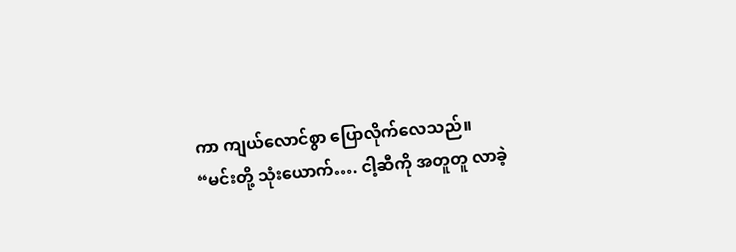ကာ ကျယ်လောင်စွာ ပြောလိုက်လေသည်။
“မင်းတို့ သုံးယောက်…. ငါ့ဆီကို အတူတူ လာခဲ့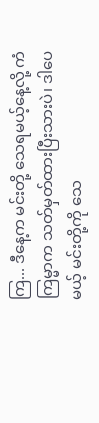ကြ... ဒီနေ့က မင်းတို့ သေရမယ့်နေ့လို့ ကံကြမ္မာက သတ်မှတ်ထားပြီးသားပဲ၊ ဒါပေမယ့် မင်းတို့ကို သေ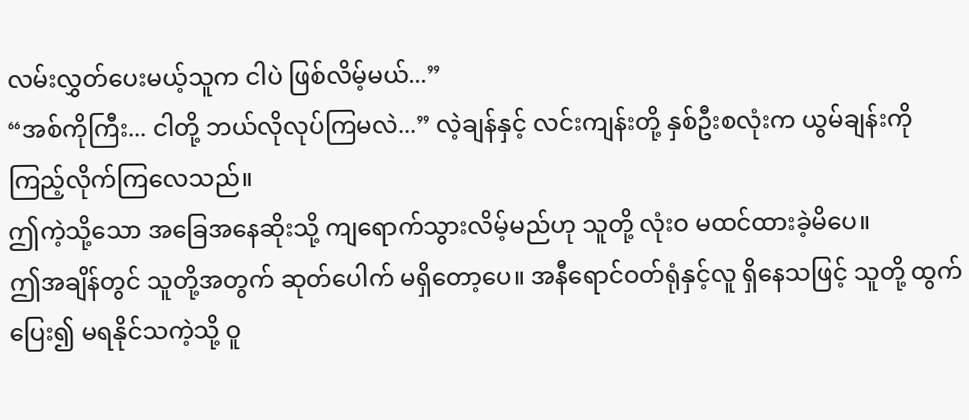လမ်းလွှတ်ပေးမယ့်သူက ငါပဲ ဖြစ်လိမ့်မယ်...”
“အစ်ကိုကြီး... ငါတို့ ဘယ်လိုလုပ်ကြမလဲ...” လဲ့ချန်နှင့် လင်းကျန်းတို့ နှစ်ဦးစလုံးက ယွမ်ချန်းကို ကြည့်လိုက်ကြလေသည်။
ဤကဲ့သို့သော အခြေအနေဆိုးသို့ ကျရောက်သွားလိမ့်မည်ဟု သူတို့ လုံးဝ မထင်ထားခဲ့မိပေ။
ဤအချိန်တွင် သူတို့အတွက် ဆုတ်ပေါက် မရှိတော့ပေ။ အနီရောင်ဝတ်ရုံနှင့်လူ ရှိနေသဖြင့် သူတို့ ထွက်ပြေး၍ မရနိုင်သကဲ့သို့ ဝူ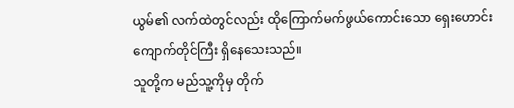ယွမ်၏ လက်ထဲတွင်လည်း ထိုကြောက်မက်ဖွယ်ကောင်းသော ရှေးဟောင်း ကျောက်တိုင်ကြီး ရှိနေသေးသည်။
သူတို့က မည်သူ့ကိုမှ တိုက်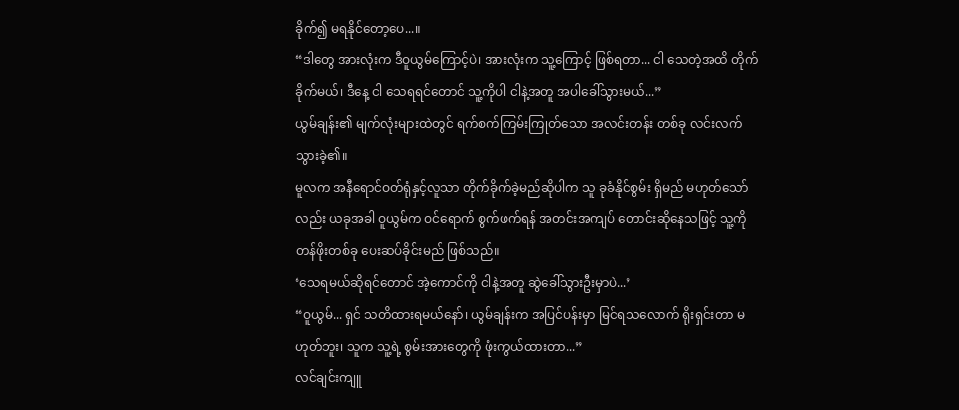ခိုက်၍ မရနိုင်တော့ပေ...။
“ဒါတွေ အားလုံးက ဒီဝူယွမ်ကြောင့်ပဲ၊ အားလုံးက သူ့ကြောင့် ဖြစ်ရတာ... ငါ သေတဲ့အထိ တိုက်ခိုက်မယ်၊ ဒီနေ့ ငါ သေရရင်တောင် သူ့ကိုပါ ငါနဲ့အတူ အပါခေါ်သွားမယ်...”
ယွမ်ချန်း၏ မျက်လုံးများထဲတွင် ရက်စက်ကြမ်းကြုတ်သော အလင်းတန်း တစ်ခု လင်းလက်သွားခဲ့၏။
မူလက အနီရောင်ဝတ်ရုံနှင့်လူသာ တိုက်ခိုက်ခဲ့မည်ဆိုပါက သူ ခုခံနိုင်စွမ်း ရှိမည် မဟုတ်သော်လည်း ယခုအခါ ဝူယွမ်က ဝင်ရောက် စွက်ဖက်ရန် အတင်းအကျပ် တောင်းဆိုနေသဖြင့် သူ့ကို တန်ဖိုးတစ်ခု ပေးဆပ်ခိုင်းမည် ဖြစ်သည်။
‘သေရမယ်ဆိုရင်တောင် အဲ့ကောင်ကို ငါနဲ့အတူ ဆွဲခေါ်သွားဦးမှာပဲ...’
“ဝူယွမ်... ရှင် သတိထားရမယ်နော်၊ ယွမ်ချန်းက အပြင်ပန်းမှာ မြင်ရသလောက် ရိုးရှင်းတာ မဟုတ်ဘူး၊ သူက သူ့ရဲ့ စွမ်းအားတွေကို ဖုံးကွယ်ထားတာ...”
လင်ချင်းကျူ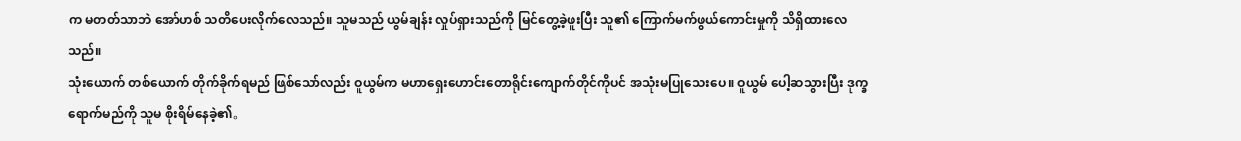က မတတ်သာဘဲ အော်ဟစ် သတိပေးလိုက်လေသည်။ သူမသည် ယွမ်ချန်း လှုပ်ရှားသည်ကို မြင်တွေ့ခဲ့ဖူးပြီး သူ၏ ကြောက်မက်ဖွယ်ကောင်းမှုကို သိရှိထားလေသည်။
သုံးယောက် တစ်ယောက် တိုက်ခိုက်ရမည် ဖြစ်သော်လည်း ဝူယွမ်က မဟာရှေးဟောင်းတောရိုင်းကျောက်တိုင်ကိုပင် အသုံးမပြုသေးပေ။ ဝူယွမ် ပေါ့ဆသွားပြီး ဒုက္ခရောက်မည်ကို သူမ စိုးရိမ်နေခဲ့၏。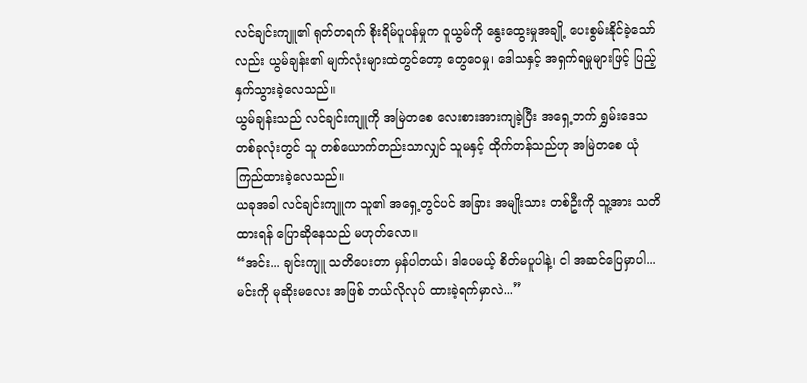လင်ချင်းကျူ၏ ရုတ်တရက် စိုးရိမ်ပူပန်မှုက ဝူယွမ်ကို နွေးထွေးမှုအချို့ ပေးစွမ်းနိုင်ခဲ့သော်လည်း ယွမ်ချန်း၏ မျက်လုံးများထဲတွင်တော့ တွေဝေမှု၊ ဒေါသနှင့် အရှက်ရမှုများဖြင့် ပြည့်နှက်သွားခဲ့လေသည်။
ယွမ်ချန်းသည် လင်ချင်းကျူကို အမြဲတစေ လေးစားအားကျခဲ့ပြီး အရှေ့ဘက် ရွှမ်းဒေသ တစ်ခုလုံးတွင် သူ တစ်ယောက်တည်းသာလျှင် သူမနှင့် ထိုက်တန်သည်ဟု အမြဲတစေ ယုံကြည်ထားခဲ့လေသည်။
ယခုအခါ လင်ချင်းကျူက သူ၏ အရှေ့တွင်ပင် အခြား အမျိုးသား တစ်ဦးကို သူ့အား သတိထားရန် ပြောဆိုနေသည် မဟုတ်လော။
“အင်း... ချင်းကျူ သတိပေးတာ မှန်ပါတယ်၊ ဒါပေမယ့် စိတ်မပူပါနဲ့၊ ငါ အဆင်ပြေမှာပါ... မင်းကို မုဆိုးမလေး အဖြစ် ဘယ်လိုလုပ် ထားခဲ့ရက်မှာလဲ...”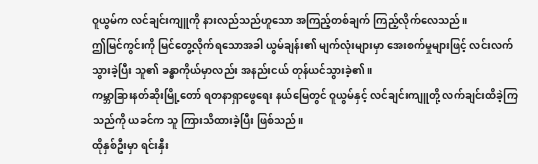ဝူယွမ်က လင်ချင်းကျူကို နားလည်သည်ဟူသော အကြည့်တစ်ချက် ကြည့်လိုက်လေသည်။
ဤမြင်ကွင်းကို မြင်တွေ့လိုက်ရသောအခါ ယွမ်ချန်း၏ မျက်လုံးများမှာ အေးစက်မှုများဖြင့် လင်းလက်သွားခဲ့ပြီး သူ၏ ခန္ဓာကိုယ်မှာလည်း အနည်းငယ် တုန်ယင်သွားခဲ့၏။
ကမ္ဘာခြားနတ်ဆိုးမြို့တော် ရတနာရှာဖွေရေး နယ်မြေတွင် ဝူယွမ်နှင့် လင်ချင်းကျူတို့ လက်ချင်းထိခဲ့ကြသည်ကို ယခင်က သူ ကြားသိထားခဲ့ပြီး ဖြစ်သည်။
ထိုနှစ်ဦးမှာ ရင်းနှီး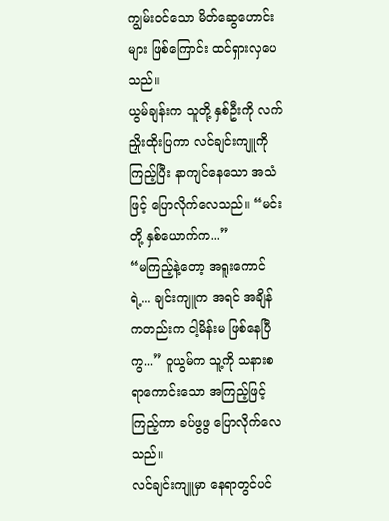ကျွမ်းဝင်သော မိတ်ဆွေဟောင်းများ ဖြစ်ကြောင်း ထင်ရှားလှပေသည်။
ယွမ်ချန်းက သူတို့ နှစ်ဦးကို လက်ညှိုးထိုးပြကာ လင်ချင်းကျူကို ကြည့်ပြီး နာကျင်နေသော အသံဖြင့် ပြောလိုက်လေသည်။ “မင်းတို့ နှစ်ယောက်က...”
“မကြည့်နဲ့တော့ အရူးကောင်ရဲ့... ချင်းကျူက အရင် အချိန်ကတည်းက ငါ့မိန်းမ ဖြစ်နေပြီကွ...” ဝူယွမ်က သူ့ကို သနားစရာကောင်းသော အကြည့်ဖြင့် ကြည့်ကာ ခပ်ဖွဖွ ပြောလိုက်လေသည်။
လင်ချင်းကျူမှာ နေရာတွင်ပင်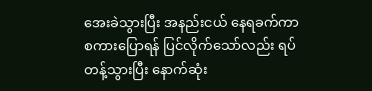အေးခဲသွားပြီး အနည်းငယ် နေရခက်ကာ စကားပြောရန် ပြင်လိုက်သော်လည်း ရပ်တန့်သွားပြီး နောက်ဆုံး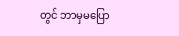တွင် ဘာမှမပြော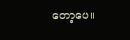တော့ပေ။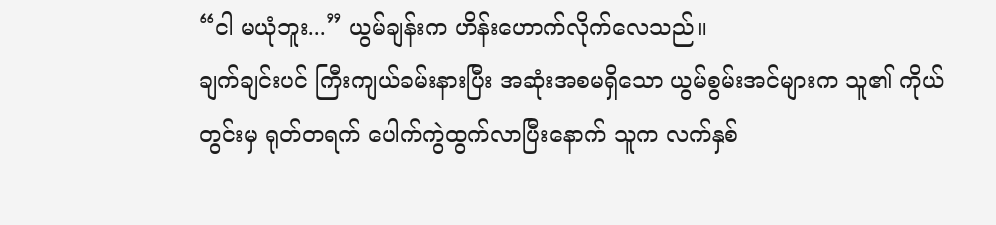“ငါ မယုံဘူး...” ယွမ်ချန်းက ဟိန်းဟောက်လိုက်လေသည်။
ချက်ချင်းပင် ကြီးကျယ်ခမ်းနားပြီး အဆုံးအစမရှိသော ယွမ်စွမ်းအင်များက သူ၏ ကိုယ်တွင်းမှ ရုတ်တရက် ပေါက်ကွဲထွက်လာပြီးနောက် သူက လက်နှစ်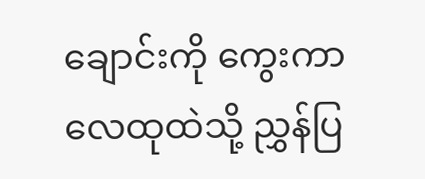ချောင်းကို ကွေးကာ လေထုထဲသို့ ညွှန်ပြ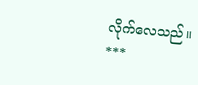လိုက်လေသည်။
***